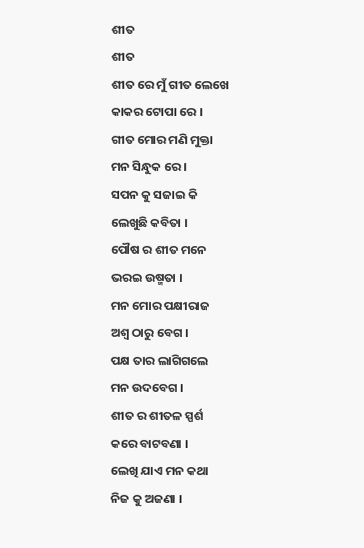ଶୀତ
ଶୀତ
ଶୀତ ରେ ମୁଁ ଗୀତ ଲେଖେ
କାକର ଟୋପା ରେ ।
ଗୀତ ମୋର ମଣି ମୁକ୍ତା
ମନ ସିନ୍ଧୁକ ରେ ।
ସପନ କୁ ସଜାଇ କି
ଲେଖୁଛି କବିତା ।
ପୌଷ ର ଶୀତ ମନେ
ଭରଇ ଉଷ୍ମତା ।
ମନ ମୋର ପକ୍ଷୀରାଜ
ଅଶ୍ବ ଠାରୁ ବେଗ ।
ପକ୍ଷ ତାର ଲାଗିଗଲେ
ମନ ଉଦବେଗ ।
ଶୀତ ର ଶୀତଳ ସ୍ପର୍ଶ
କରେ ବାଟବଣା ।
ଲେଖି ଯାଏ ମନ କଥା
ନିଜ କୁ ଅଜଣା ।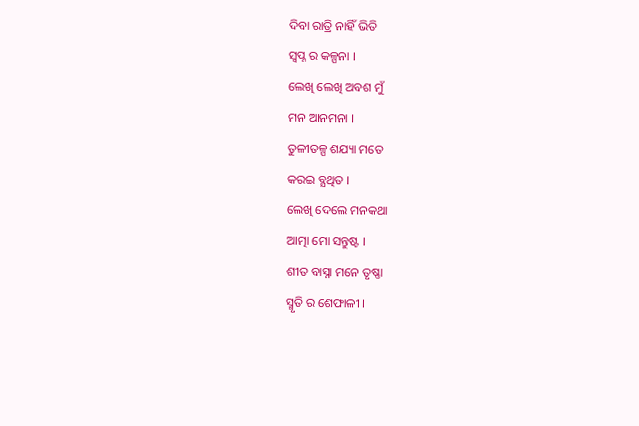ଦିବା ରାତ୍ରି ନାହିଁ ଭିତି
ସ୍ବପ୍ନ ର କଳ୍ପନା ।
ଲେଖି ଲେଖି ଅବଶ ମୁଁ
ମନ ଆନମନା ।
ତୁଳୀତଳ୍ପ ଶଯ୍ୟା ମତେ
କରଇ ବ୍ଯଥିତ ।
ଲେଖି ଦେଲେ ମନକଥା
ଆତ୍ମା ମୋ ସନ୍ତୁଷ୍ଟ ।
ଶୀତ ବାସ୍ନା ମନେ ତୃଷ୍ଣା
ସ୍ମୃତି ର ଶେଫାଳୀ ।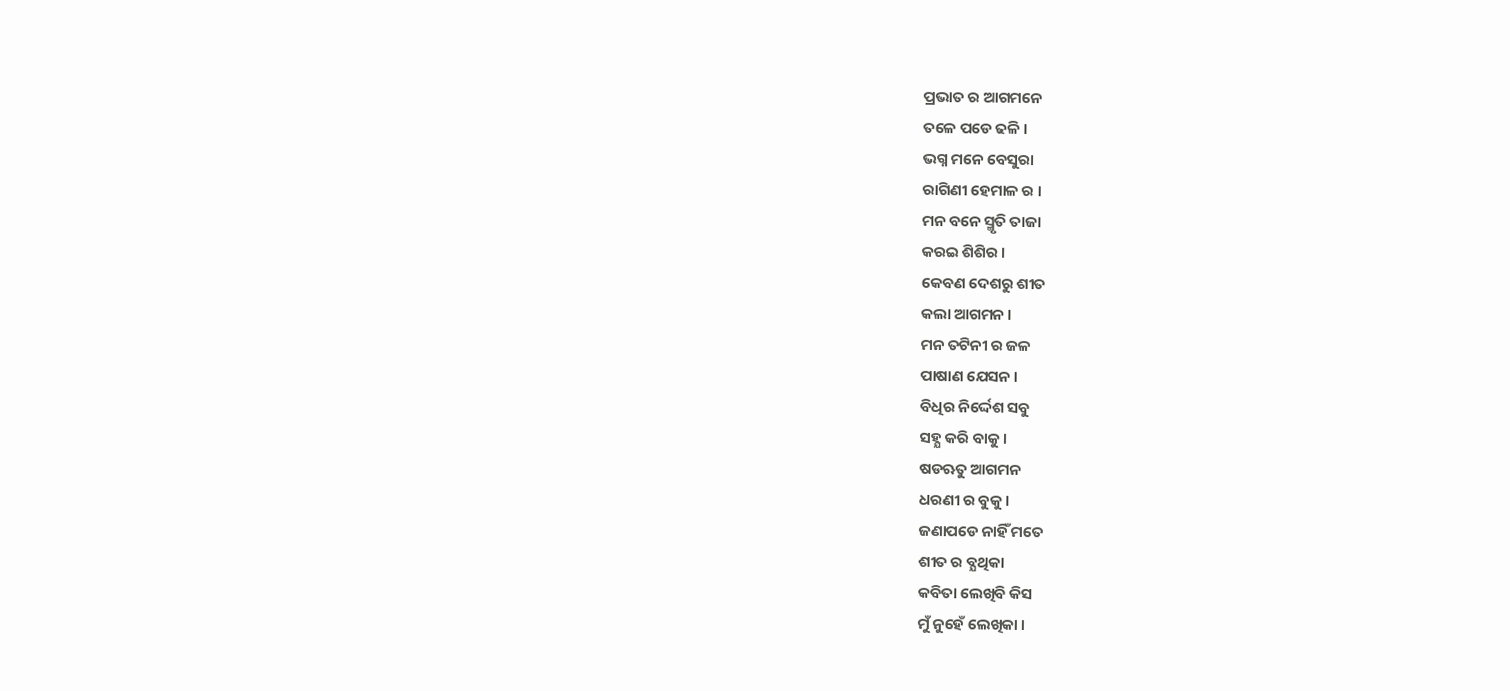ପ୍ରଭାତ ର ଆଗମନେ
ତଳେ ପଡେ ଢଳି ।
ଭଗ୍ନ ମନେ ବେସୁରା
ରାଗିଣୀ ହେମାଳ ର ।
ମନ ବନେ ସ୍ମୃତି ତାଜା
କରଇ ଶିଶିର ।
କେବଣ ଦେଶରୁ ଶୀତ
କଲା ଆଗମନ ।
ମନ ତଟିନୀ ର ଜଳ
ପାଷାଣ ଯେସନ ।
ବିଧିର ନିର୍ଦ୍ଦେଶ ସବୁ
ସହ୍ଯ କରି ବାକୁ ।
ଷଡଋତୁ ଆଗମନ
ଧରଣୀ ର ବୁକୁ ।
ଜଣାପଡେ ନାହିଁ ମତେ
ଶୀତ ର ବ୍ଯଥିକା
କବିତା ଲେଖିବି କିସ
ମୁଁ ନୁହେଁ ଲେଖିକା ।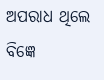ଅପରାଧ ଥିଲେ ବିଜ୍ଞେ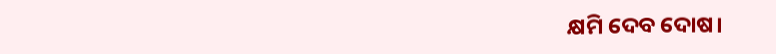କ୍ଷମି ଦେବ ଦୋଷ।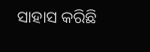ସାହାସ କରିଛି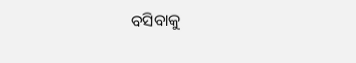ବସିବାକୁ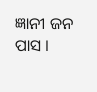ଜ୍ଞାନୀ ଜନ ପାସ ।